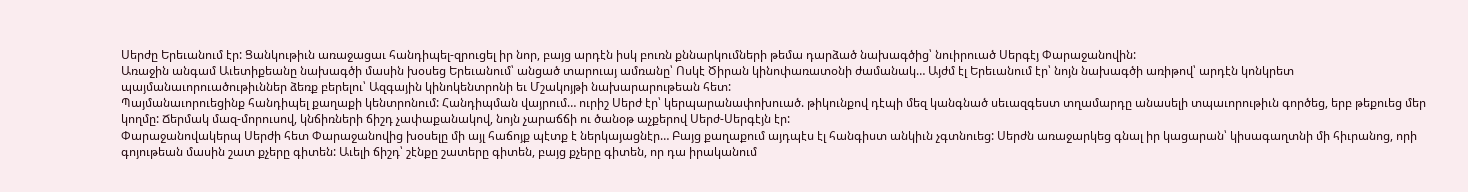Սերժը Երեւանում էր: Ցանկութիւն առաջացաւ հանդիպել-զրուցել իր նոր, բայց արդէն իսկ բուռն քննարկումների թեմա դարձած նախագծից՝ նուիրուած Սերգէյ Փարաջանովին:
Առաջին անգամ Աւետիքեանը նախագծի մասին խօսեց Երեւանում՝ անցած տարուայ ամռանը՝ Ոսկէ Ծիրան կինոփառատօնի ժամանակ… Այժմ էլ Երեւանում էր՝ նոյն նախագծի առիթով՝ արդէն կոնկրետ պայմանաւորուածութիւններ ձեռք բերելու՝ Ազգային կինոկենտրոնի եւ Մշակոյթի նախարարութեան հետ:
Պայմանաւորուեցինք հանդիպել քաղաքի կենտրոնում: Հանդիպման վայրում… ուրիշ Սերժ էր՝ կերպարանափոխուած. թիկունքով դէպի մեզ կանգնած սեւազգեստ տղամարդը անասելի տպաւորութիւն գործեց, երբ թեքուեց մեր կողմը: Ճերմակ մազ-մորուսով, կնճիռների ճիշդ չափաքանակով, նոյն չարաճճի ու ծանօթ աչքերով Սերժ-Սերգէյն էր:
Փարաջանովակերպ Սերժի հետ Փարաջանովից խօսելը մի այլ հաճոյք պէտք է ներկայացնէր… Բայց քաղաքում այդպէս էլ հանգիստ անկիւն չգտնուեց: Սերժն առաջարկեց գնալ իր կացարան՝ կիսագաղտնի մի հիւրանոց, որի գոյութեան մասին շատ քչերը գիտեն: Աւելի ճիշդ՝ շէնքը շատերը գիտեն, բայց քչերը գիտեն, որ դա իրականում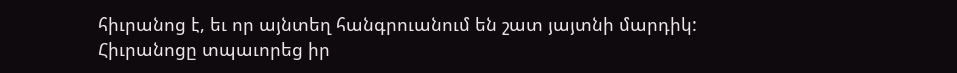հիւրանոց է, եւ որ այնտեղ հանգրուանում են շատ յայտնի մարդիկ:
Հիւրանոցը տպաւորեց իր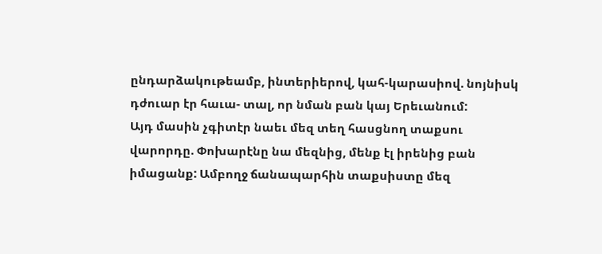ընդարձակութեամբ, ինտերիերով, կահ-կարասիով. նոյնիսկ դժուար էր հաւա- տալ, որ նման բան կայ Երեւանում:
Այդ մասին չգիտէր նաեւ մեզ տեղ հասցնող տաքսու վարորդը. Փոխարէնը նա մեզնից, մենք էլ իրենից բան իմացանք: Ամբողջ ճանապարհին տաքսիստը մեզ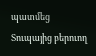պատմեց Տուպայից բերուող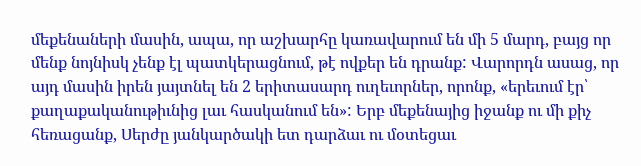մեքենաների մասին, ապա, որ աշխարհը կառավարում են մի 5 մարդ, բայց որ մենք նոյնիսկ չենք էլ պատկերացնում, թէ ովքեր են դրանք: Վարորդն ասաց, որ այդ մասին իրեն յայտնել են 2 երիտասարդ ուղեւորներ, որոնք, «երեւում էր՝ քաղաքականութիւնից լաւ հասկանում են»: Երբ մեքենայից իջանք ու մի քիչ հեռացանք, Սերժը յանկարծակի ետ դարձաւ ու մօտեցաւ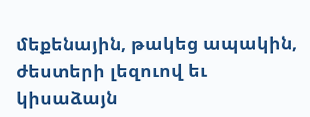մեքենային, թակեց ապակին, ժեստերի լեզուով եւ կիսաձայն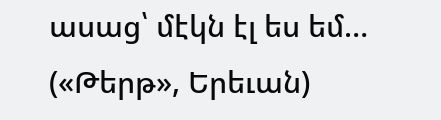ասաց՝ մէկն էլ ես եմ…
(«Թերթ», Երեւան)